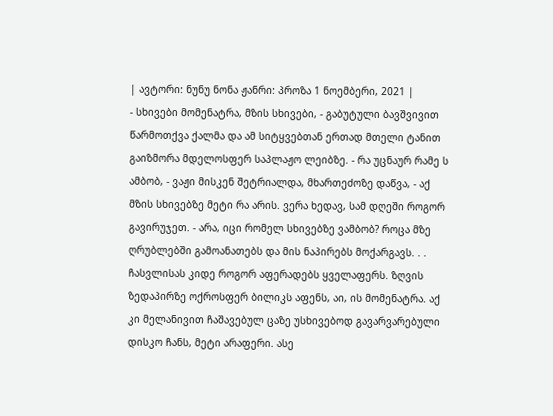| ავტორი: ნუნუ ნონა ჟანრი: პროზა 1 ნოემბერი, 2021 |
- სხივები მომენატრა, მზის სხივები, - გაბუტული ბავშვივით წარმოთქვა ქალმა და ამ სიტყვებთან ერთად მთელი ტანით გაიზმორა მდელოსფერ საპლაჟო ლეიბზე. - რა უცნაურ რამე ს ამბობ, - ვაჟი მისკენ შეტრიალდა, მხართეძოზე დაწვა, - აქ მზის სხივებზე მეტი რა არის. ვერა ხედავ, სამ დღეში როგორ გავირუჯეთ. - არა, იცი რომელ სხივებზე ვამბობ? როცა მზე ღრუბლებში გამოანათებს და მის ნაპირებს მოქარგავს. . . ჩასვლისას კიდე როგორ აფერადებს ყველაფერს. ზღვის ზედაპირზე ოქროსფერ ბილიკს აფენს, აი, ის მომენატრა. აქ კი მელანივით ჩაშავებულ ცაზე უსხივებოდ გავარვარებული დისკო ჩანს, მეტი არაფერი. ასე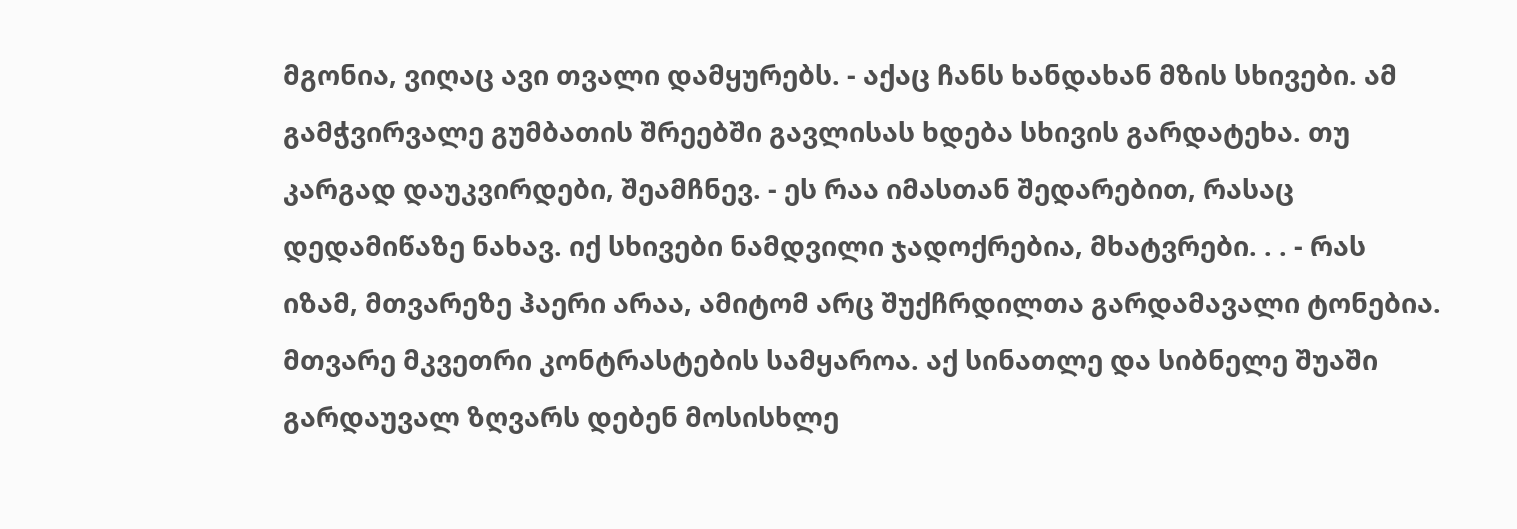მგონია, ვიღაც ავი თვალი დამყურებს. - აქაც ჩანს ხანდახან მზის სხივები. ამ გამჭვირვალე გუმბათის შრეებში გავლისას ხდება სხივის გარდატეხა. თუ კარგად დაუკვირდები, შეამჩნევ. - ეს რაა იმასთან შედარებით, რასაც დედამიწაზე ნახავ. იქ სხივები ნამდვილი ჯადოქრებია, მხატვრები. . . - რას იზამ, მთვარეზე ჰაერი არაა, ამიტომ არც შუქჩრდილთა გარდამავალი ტონებია. მთვარე მკვეთრი კონტრასტების სამყაროა. აქ სინათლე და სიბნელე შუაში გარდაუვალ ზღვარს დებენ მოსისხლე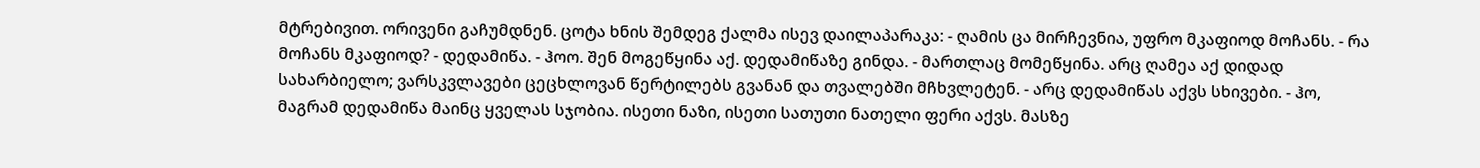მტრებივით. ორივენი გაჩუმდნენ. ცოტა ხნის შემდეგ ქალმა ისევ დაილაპარაკა: - ღამის ცა მირჩევნია, უფრო მკაფიოდ მოჩანს. - რა მოჩანს მკაფიოდ? - დედამიწა. - ჰოო. შენ მოგეწყინა აქ. დედამიწაზე გინდა. - მართლაც მომეწყინა. არც ღამეა აქ დიდად სახარბიელო; ვარსკვლავები ცეცხლოვან წერტილებს გვანან და თვალებში მჩხვლეტენ. - არც დედამიწას აქვს სხივები. - ჰო, მაგრამ დედამიწა მაინც ყველას სჯობია. ისეთი ნაზი, ისეთი სათუთი ნათელი ფერი აქვს. მასზე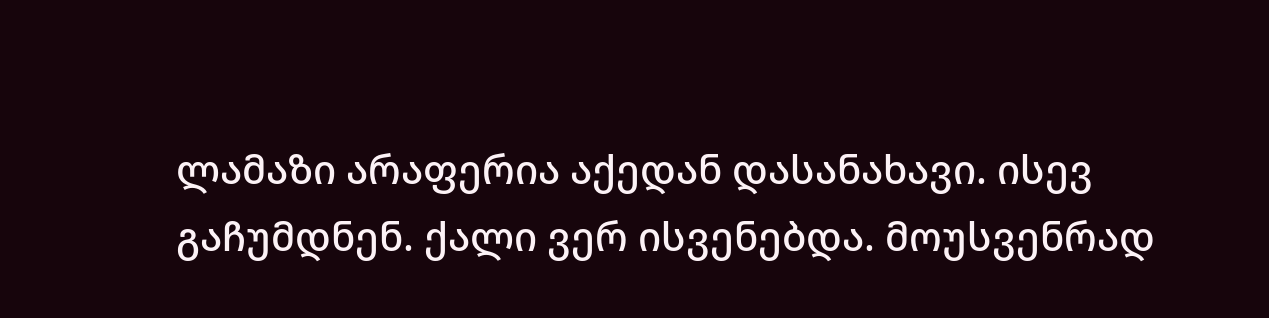ლამაზი არაფერია აქედან დასანახავი. ისევ გაჩუმდნენ. ქალი ვერ ისვენებდა. მოუსვენრად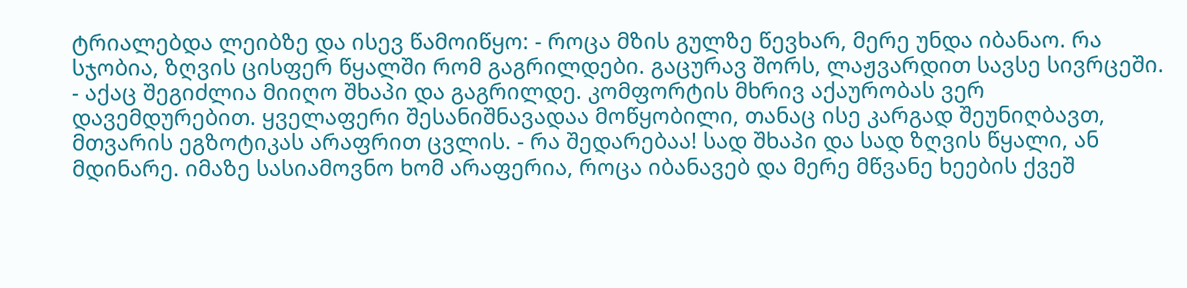ტრიალებდა ლეიბზე და ისევ წამოიწყო: - როცა მზის გულზე წევხარ, მერე უნდა იბანაო. რა სჯობია, ზღვის ცისფერ წყალში რომ გაგრილდები. გაცურავ შორს, ლაჟვარდით სავსე სივრცეში. - აქაც შეგიძლია მიიღო შხაპი და გაგრილდე. კომფორტის მხრივ აქაურობას ვერ დავემდურებით. ყველაფერი შესანიშნავადაა მოწყობილი, თანაც ისე კარგად შეუნიღბავთ, მთვარის ეგზოტიკას არაფრით ცვლის. - რა შედარებაა! სად შხაპი და სად ზღვის წყალი, ან მდინარე. იმაზე სასიამოვნო ხომ არაფერია, როცა იბანავებ და მერე მწვანე ხეების ქვეშ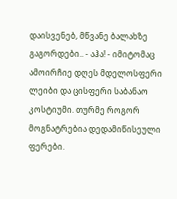დაისვენებ, მწვანე ბალახზე გაგორდები.. - აჰა! - იმიტომაც ამოირჩიე დღეს მდელოსფერი ლეიბი და ცისფერი საბანაო კოსტიუმი. თურმე როგორ მოგნატრებია დედამიწისეული ფერები.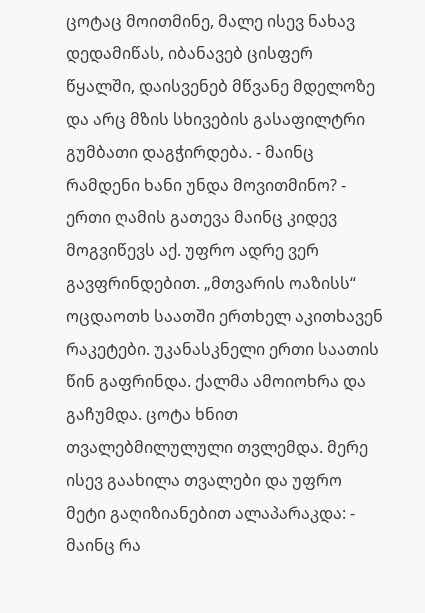ცოტაც მოითმინე, მალე ისევ ნახავ დედამიწას, იბანავებ ცისფერ წყალში, დაისვენებ მწვანე მდელოზე და არც მზის სხივების გასაფილტრი გუმბათი დაგჭირდება. - მაინც რამდენი ხანი უნდა მოვითმინო? - ერთი ღამის გათევა მაინც კიდევ მოგვიწევს აქ. უფრო ადრე ვერ გავფრინდებით. „მთვარის ოაზისს“ ოცდაოთხ საათში ერთხელ აკითხავენ რაკეტები. უკანასკნელი ერთი საათის წინ გაფრინდა. ქალმა ამოიოხრა და გაჩუმდა. ცოტა ხნით თვალებმილულული თვლემდა. მერე ისევ გაახილა თვალები და უფრო მეტი გაღიზიანებით ალაპარაკდა: - მაინც რა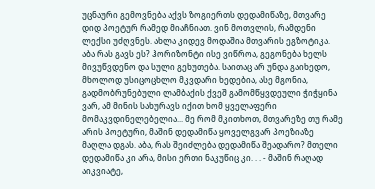უცნაური გემოვნება აქვს ზოგიერთს დედამიწაზე, მთვარე დიდ პოეტურ რამედ მიაჩნიათ. ვინ მოთვლის, რამდენი ლექსი უძღვნეს. ახლა კიდევ მოდაშია მთვარის ეგზოტიკა. აბა რას გავს ეს? ჰორიზონტი ისე ვიწროა, გეგონება ხელს მივუწვდენო და სული გეხუთება. საითაც არ უნდა გაიხედო, მხოლოდ უსიცოცხლო მკვდარი ხედებია, ასე მგონია, გადმობრუნებული ლამბაქის ქვეშ გამომწყვდეული ჭიჭყინა ვარ, ამ მინის სახურავს იქით ხომ ყველაფერი მომაკვდინელებელია... მე რომ მკითხოთ, მთვარეზე თუ რამე არის პოეტური, მაშინ დედამიწა ყოველგვარ პოეზიაზე მაღლა დგას. აბა, რას შეიძლება დედამიწა შეადარო? მთელი დედამიწა კი არა, მისი ერთი ნაკუწიც კი. . . - მაშინ რაღად აიკვიატე,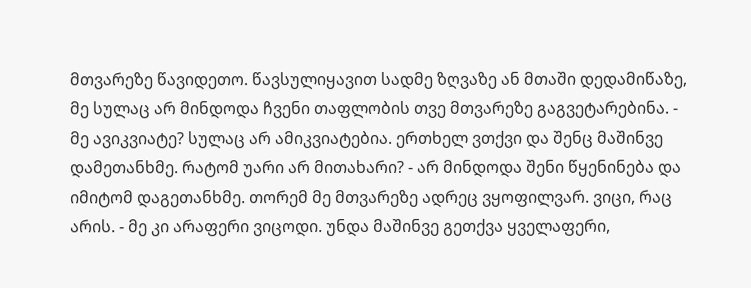მთვარეზე წავიდეთო. წავსულიყავით სადმე ზღვაზე ან მთაში დედამიწაზე, მე სულაც არ მინდოდა ჩვენი თაფლობის თვე მთვარეზე გაგვეტარებინა. - მე ავიკვიატე? სულაც არ ამიკვიატებია. ერთხელ ვთქვი და შენც მაშინვე დამეთანხმე. რატომ უარი არ მითახარი? - არ მინდოდა შენი წყენინება და იმიტომ დაგეთანხმე. თორემ მე მთვარეზე ადრეც ვყოფილვარ. ვიცი, რაც არის. - მე კი არაფერი ვიცოდი. უნდა მაშინვე გეთქვა ყველაფერი,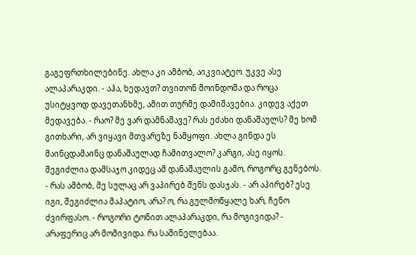გაგეფრთხილებინე. ახლა კი ამბობ, აიკვიატეო. უკვე ასე ალაპარაკდი. - აჰა, ხედავთ? თვითონ მოინდომა და როცა უსიტყვოდ დავეთანხმე, ამით თურმე დამიშავებია. კიდევ აქეთ მედავება. - რაო? მე ვარ დამნაშავე? რას ეძახი დანაშაულს? მე ხომ გითხარი, არ ვიყავი მთვარეზე ნამყოფი. ახლა გინდა ეს მაინცდამაინც დანაშაულად ჩამითვალო? კარგი, ასე იყოს. შეგიძლია დამსაჯო კიდეც ამ დანაშაულის გამო, როგორც გენებოს. - რას ამბობ, მე სულაც არ ვაპირებ შენს დასჯას. - არ აპირებ? ესე იგი, შეგიძლია მაპატიო, არა? ო, რა გულმოწყალე ხარ, ჩენო ძვირფასო. - როგორი ტონით ალაპარაკდი, რა მოგივიდა? - არაფერიც არ მომივიდა. რა საშინელებაა.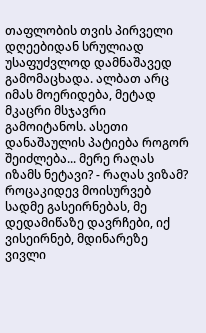თაფლობის თვის პირველი დღეებიდან სრულიად უსაფუძვლოდ დამნაშავედ გამომაცხადა. ალბათ არც იმას მოერიდება, მეტად მკაცრი მსჯავრი გამოიტანოს. ასეთი დანაშაულის პატიება როგორ შეიძლება... მერე რაღას იზამს ნეტავი? - რაღას ვიზამ? როცაკიდევ მოისურვებ სადმე გასეირნებას, მე დედამიწაზე დავრჩები, იქ ვისეირნებ, მდინარეზე ვივლი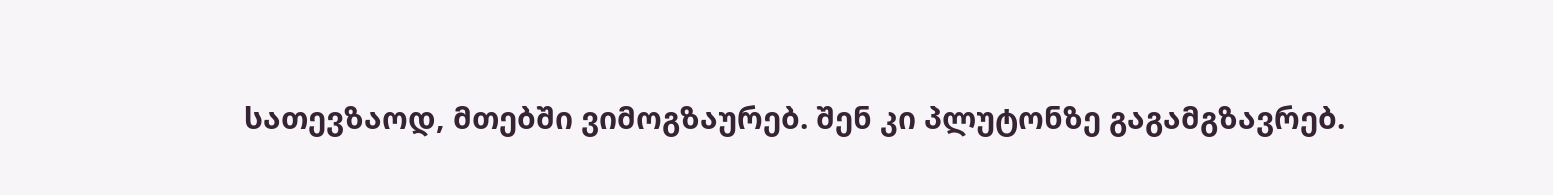სათევზაოდ, მთებში ვიმოგზაურებ. შენ კი პლუტონზე გაგამგზავრებ.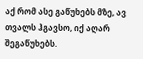აქ რომ ასე გაწუხებს მზე, ავ თვალს ჰგავსო, იქ აღარ შეგაწუხებს.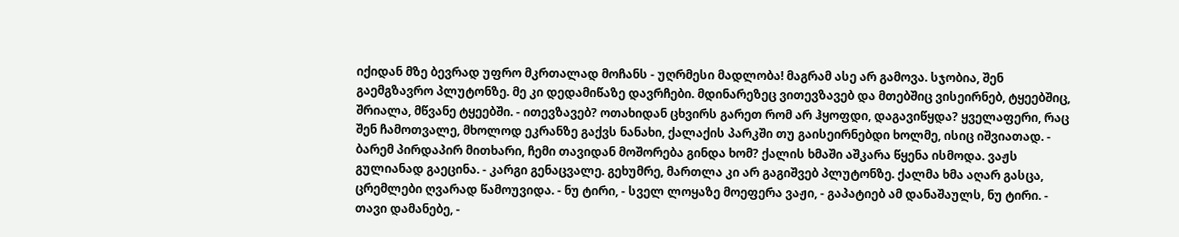იქიდან მზე ბევრად უფრო მკრთალად მოჩანს - უღრმესი მადლობა! მაგრამ ასე არ გამოვა. სჯობია, შენ გაემგზავრო პლუტონზე. მე კი დედამიწაზე დავრჩები. მდინარეზეც ვითევზავებ და მთებშიც ვისეირნებ, ტყეებშიც, შრიალა, მწვანე ტყეებში. - ითევზავებ? ოთახიდან ცხვირს გარეთ რომ არ ჰყოფდი, დაგავიწყდა? ყველაფერი, რაც შენ ჩამოთვალე, მხოლოდ ეკრანზე გაქვს ნანახი, ქალაქის პარკში თუ გაისეირნებდი ხოლმე, ისიც იშვიათად. - ბარემ პირდაპირ მითხარი, ჩემი თავიდან მოშორება გინდა ხომ? ქალის ხმაში აშკარა წყენა ისმოდა. ვაჟს გულიანად გაეცინა. - კარგი გენაცვალე. გეხუმრე, მართლა კი არ გაგიშვებ პლუტონზე. ქალმა ხმა აღარ გასცა, ცრემლები ღვარად წამოუვიდა. - ნუ ტირი, - სველ ლოყაზე მოეფერა ვაჟი, - გაპატიებ ამ დანაშაულს, ნუ ტირი. - თავი დამანებე, -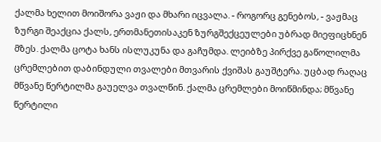ქალმა ხელით მოიშორა ვაჟი და მხარი იცვალა. - როგორც გენებოს, - ვაჟმაც ზურგი შეაქცია ქალს, ერთმანეთისაკენ ზურგშექცეულები უბრად მიეფიცხნენ მზეს. ქალმა ცოტა ხანს ისლუკუნა და გაჩუმდა. ლეიბზე პირქვე გაწოლილმა ცრემლებით დაბინდული თვალები მთვარის ქვიშას გაუშტერა. უცბად რაღაც მწვანე წერტილმა გაუელვა თვალწინ. ქალმა ცრემლები მოიწმინდა; მწვანე წერტილი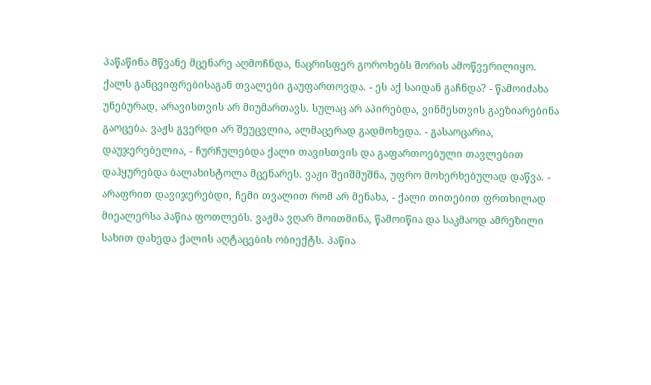პაწაწინა მწვანე მცენარე აღმოჩნდა, ნაცრისფერ გოროხებს შორის ამოწვერილიყო. ქალს განცვიფრებისაგან თვალები გაუფართოვდა. - ეს აქ საიდან გაჩნდა? - წამოიძახა უნებურად, არავისთვის არ მიუმართავს. სულაც არ აპირებდა, ვინმესთვის გაეზიარებინა გაოცება. ვაჟს გვერდი არ შეუცვლია, ალმაცერად გადმოხედა. - გასაოცარია, დაუჯერებელია, - ჩურჩულებდა ქალი თავისთვის და გაფართოებული თავლებით დაჰყურებდა ბალახისტოლა მცენარეს. ვაჟი შეიშმუშნა, უფრო მოხერხებულად დაწვა. - არაფრით დავიჯერებდი, ჩემი თვალით რომ არ მენახა, - ქალი თითებით ფრთხილად მიეალერსა პაწია ფოთლებს. ვაჟმა ვღარ მოითმინა, წამოიწია და საკმაოდ ამრეზილი სახით დახედა ქალის აღტაცების ობიექტს. პაწია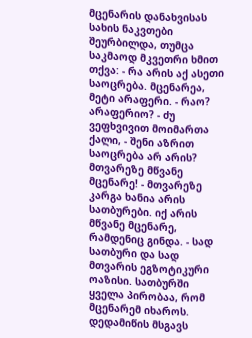მცენარის დანახვისას სახის ნაკვთები შეურბილდა, თუმცა საკმაოდ მკვეთრი ხმით თქვა: - რა არის აქ ასეთი საოცრება. მცენარეა, მეტი არაფერი. - რაო? არაფერიო? - ძუ ვეფხვივით მოიმართა ქალი, - შენი აზრით საოცრება არ არის? მთვარეზე მწვანე მცენარე! - მთვარეზე კარგა ხანია არის სათბურები. იქ არის მწვანე მცენარე, რამდენიც გინდა. - სად სათბური და სად მთვარის ეგზოტიკური ოაზისი. სათბურში ყველა პირობაა, რომ მცენარემ იხაროს. დედამიწის მსგავს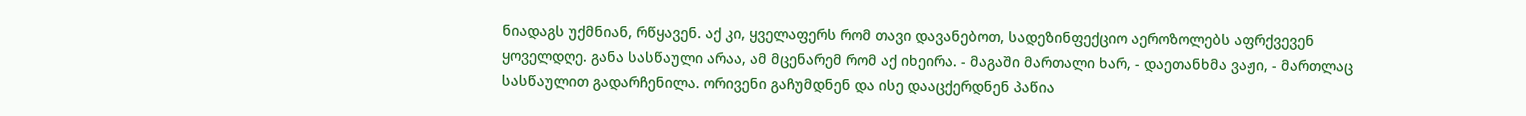ნიადაგს უქმნიან, რწყავენ. აქ კი, ყველაფერს რომ თავი დავანებოთ, სადეზინფექციო აეროზოლებს აფრქვევენ ყოველდღე. განა სასწაული არაა, ამ მცენარემ რომ აქ იხეირა. - მაგაში მართალი ხარ, - დაეთანხმა ვაჟი, - მართლაც სასწაულით გადარჩენილა. ორივენი გაჩუმდნენ და ისე დააცქერდნენ პაწია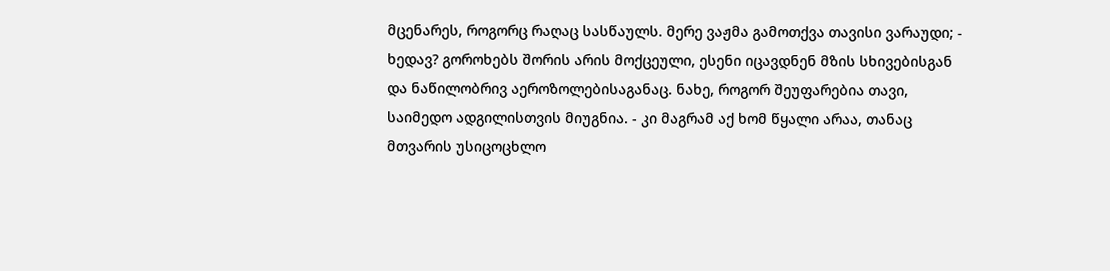მცენარეს, როგორც რაღაც სასწაულს. მერე ვაჟმა გამოთქვა თავისი ვარაუდი; - ხედავ? გოროხებს შორის არის მოქცეული, ესენი იცავდნენ მზის სხივებისგან და ნაწილობრივ აეროზოლებისაგანაც. ნახე, როგორ შეუფარებია თავი, საიმედო ადგილისთვის მიუგნია. - კი მაგრამ აქ ხომ წყალი არაა, თანაც მთვარის უსიცოცხლო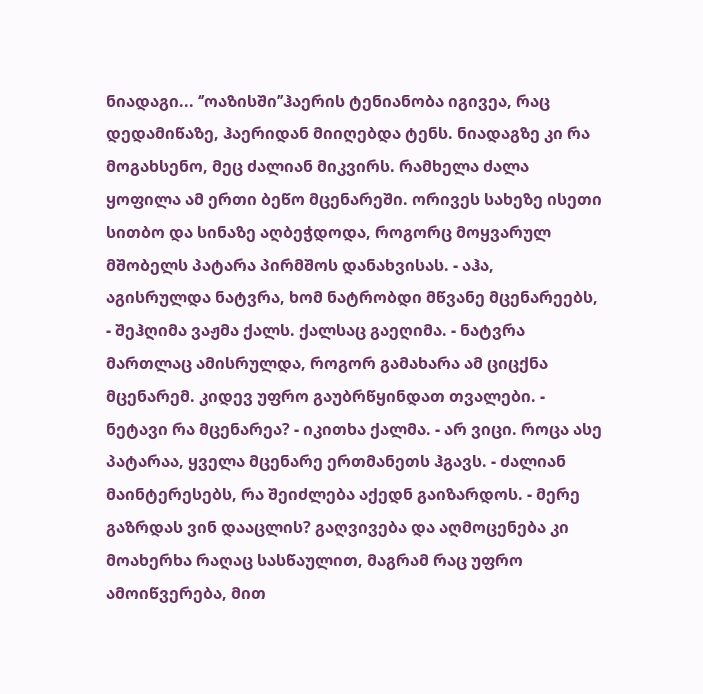ნიადაგი... ‘’ოაზისში’’ჰაერის ტენიანობა იგივეა, რაც დედამიწაზე, ჰაერიდან მიიღებდა ტენს. ნიადაგზე კი რა მოგახსენო, მეც ძალიან მიკვირს. რამხელა ძალა ყოფილა ამ ერთი ბეწო მცენარეში. ორივეს სახეზე ისეთი სითბო და სინაზე აღბეჭდოდა, როგორც მოყვარულ მშობელს პატარა პირმშოს დანახვისას. - აჰა, აგისრულდა ნატვრა, ხომ ნატრობდი მწვანე მცენარეებს, - შეჰღიმა ვაჟმა ქალს. ქალსაც გაეღიმა. - ნატვრა მართლაც ამისრულდა, როგორ გამახარა ამ ციცქნა მცენარემ. კიდევ უფრო გაუბრწყინდათ თვალები. - ნეტავი რა მცენარეა? - იკითხა ქალმა. - არ ვიცი. როცა ასე პატარაა, ყველა მცენარე ერთმანეთს ჰგავს. - ძალიან მაინტერესებს, რა შეიძლება აქედნ გაიზარდოს. - მერე გაზრდას ვინ დააცლის? გაღვივება და აღმოცენება კი მოახერხა რაღაც სასწაულით, მაგრამ რაც უფრო ამოიწვერება, მით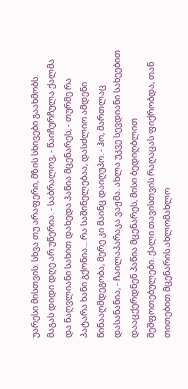უარესი მისთვის. სხვა თუ არაფერი, მზის სხივები გაახმობს. მაგას დიდი დღე არ უწერია. - საბრალოვ, - წაიჩურჩულა ქალმა და ნაღვლიანი სახით დახედა პაწია მცენარეს, - თურმე რა პატარა ხანი გქონია... რა საშინელებაა, დასძლიო ამდენი წინააღმდეგობა, მერე კი მაინც დაიღუპო. - ჰო, მართლაც დასანანია, - ჩაილაპარაკა ვაჟმა. ახლა უკვე სევდიანი სახეებით დააცქერდნენ პაწია მცენარეს, მისი ბედიღბლით შეშფოთებულები. ქალი თავისთვის რაღაცას ფიქრობდა, თან თითებით მცენარის ახლომახლო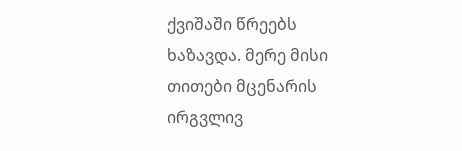ქვიშაში წრეებს ხაზავდა. მერე მისი თითები მცენარის ირგვლივ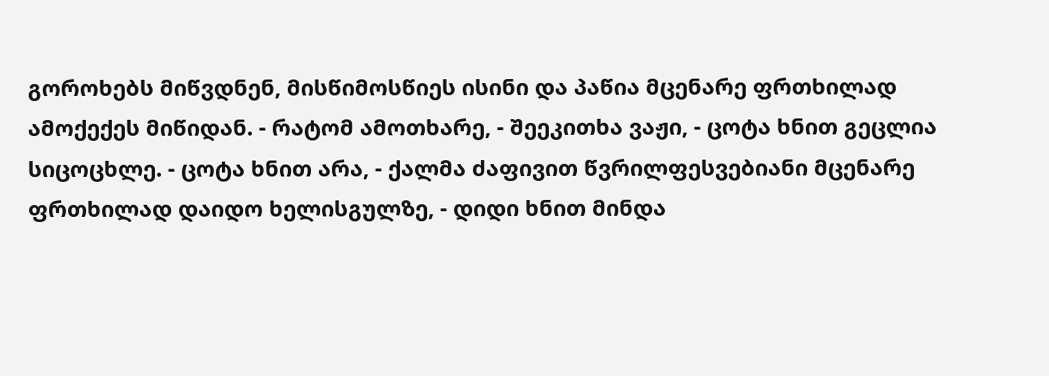გოროხებს მიწვდნენ, მისწიმოსწიეს ისინი და პაწია მცენარე ფრთხილად ამოქექეს მიწიდან. - რატომ ამოთხარე, - შეეკითხა ვაჟი, - ცოტა ხნით გეცლია სიცოცხლე. - ცოტა ხნით არა, - ქალმა ძაფივით წვრილფესვებიანი მცენარე ფრთხილად დაიდო ხელისგულზე, - დიდი ხნით მინდა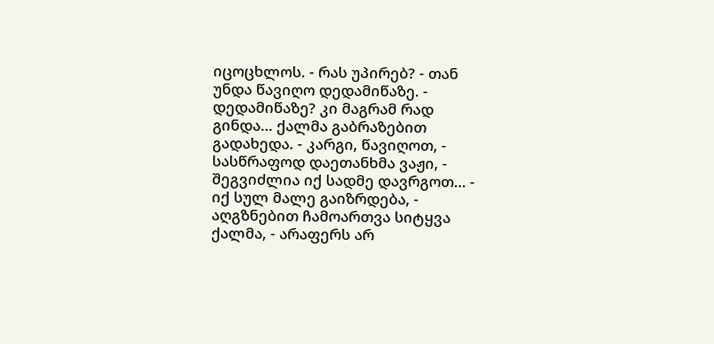იცოცხლოს. - რას უპირებ? - თან უნდა წავიღო დედამიწაზე. - დედამიწაზე? კი მაგრამ რად გინდა... ქალმა გაბრაზებით გადახედა. - კარგი, წავიღოთ, - სასწრაფოდ დაეთანხმა ვაჟი, - შეგვიძლია იქ სადმე დავრგოთ... - იქ სულ მალე გაიზრდება, - აღგზნებით ჩამოართვა სიტყვა ქალმა, - არაფერს არ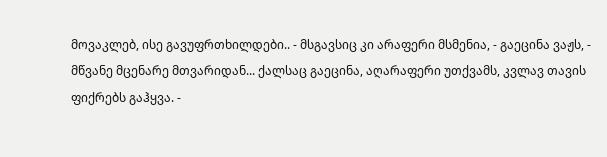მოვაკლებ, ისე გავუფრთხილდები.. - მსგავსიც კი არაფერი მსმენია, - გაეცინა ვაჟს, - მწვანე მცენარე მთვარიდან... ქალსაც გაეცინა, აღარაფერი უთქვამს, კვლავ თავის ფიქრებს გაჰყვა. -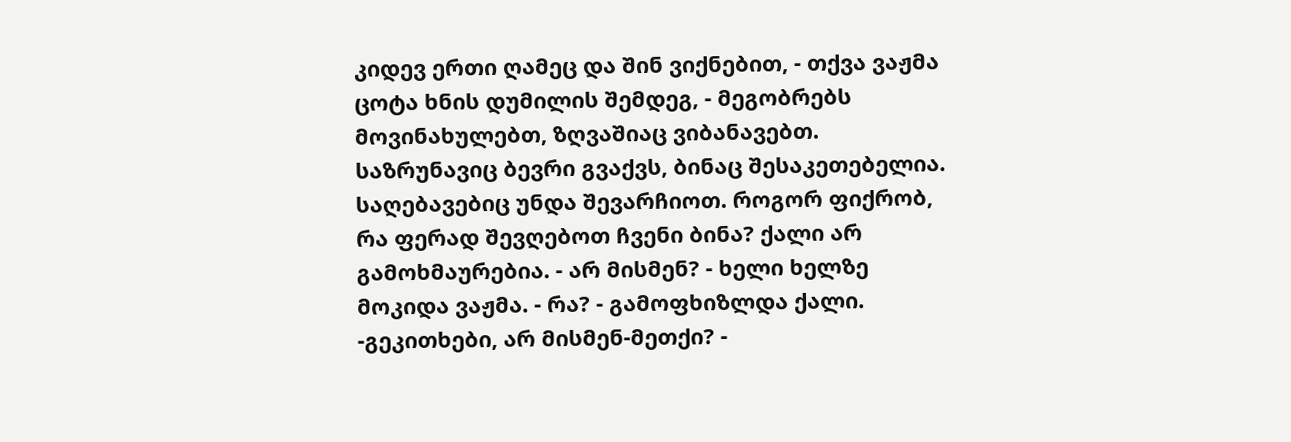კიდევ ერთი ღამეც და შინ ვიქნებით, - თქვა ვაჟმა ცოტა ხნის დუმილის შემდეგ, - მეგობრებს მოვინახულებთ, ზღვაშიაც ვიბანავებთ. საზრუნავიც ბევრი გვაქვს, ბინაც შესაკეთებელია. საღებავებიც უნდა შევარჩიოთ. როგორ ფიქრობ, რა ფერად შევღებოთ ჩვენი ბინა? ქალი არ გამოხმაურებია. - არ მისმენ? - ხელი ხელზე მოკიდა ვაჟმა. - რა? - გამოფხიზლდა ქალი. -გეკითხები, არ მისმენ-მეთქი? -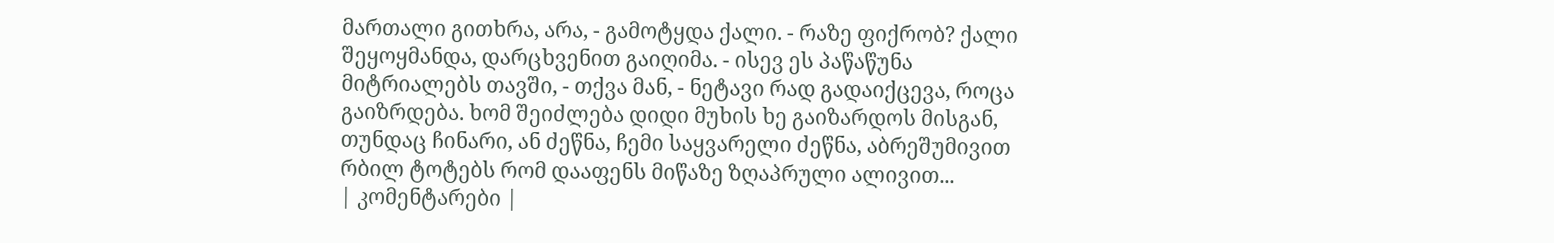მართალი გითხრა, არა, - გამოტყდა ქალი. - რაზე ფიქრობ? ქალი შეყოყმანდა, დარცხვენით გაიღიმა. - ისევ ეს პაწაწუნა მიტრიალებს თავში, - თქვა მან, - ნეტავი რად გადაიქცევა, როცა გაიზრდება. ხომ შეიძლება დიდი მუხის ხე გაიზარდოს მისგან, თუნდაც ჩინარი, ან ძეწნა, ჩემი საყვარელი ძეწნა, აბრეშუმივით რბილ ტოტებს რომ დააფენს მიწაზე ზღაპრული ალივით...
| კომენტარები |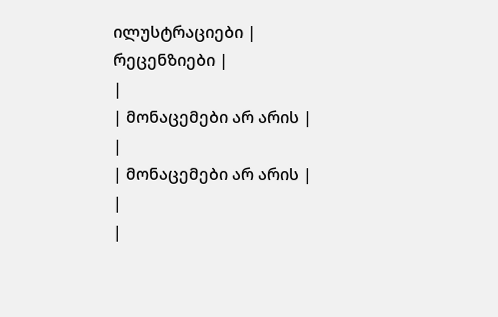ილუსტრაციები |
რეცენზიები |
|
| მონაცემები არ არის |
|
| მონაცემები არ არის |
|
|